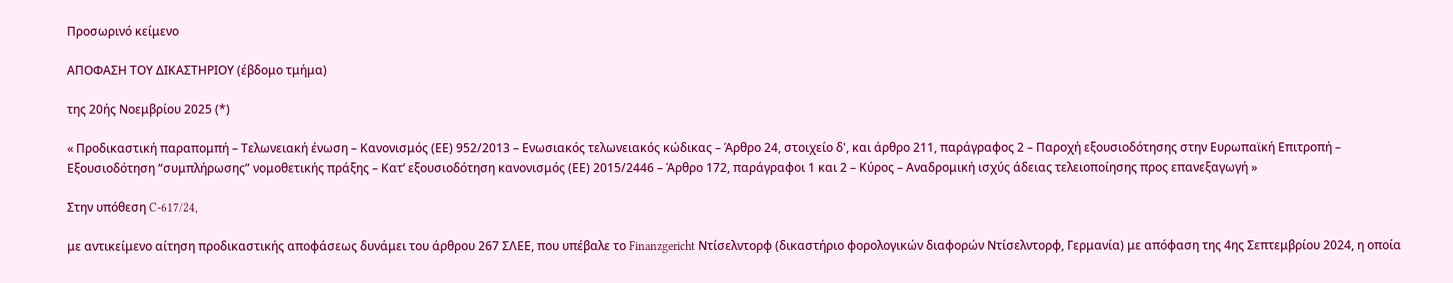Προσωρινό κείμενο

ΑΠΟΦΑΣΗ ΤΟΥ ΔΙΚΑΣΤΗΡΙΟΥ (έβδομο τμήμα)

της 20ής Νοεμβρίου 2025 (*)

« Προδικαστική παραπομπή – Τελωνειακή ένωση – Κανονισμός (ΕΕ) 952/2013 – Ενωσιακός τελωνειακός κώδικας – Άρθρο 24, στοιχείο δ', και άρθρο 211, παράγραφος 2 – Παροχή εξουσιοδότησης στην Ευρωπαϊκή Επιτροπή – Εξουσιοδότηση “συμπλήρωσης” νομοθετικής πράξης – Κατ’ εξουσιοδότηση κανονισμός (ΕΕ) 2015/2446 – Άρθρο 172, παράγραφοι 1 και 2 – Κύρος – Αναδρομική ισχύς άδειας τελειοποίησης προς επανεξαγωγή »

Στην υπόθεση C-617/24,

με αντικείμενο αίτηση προδικαστικής αποφάσεως δυνάμει του άρθρου 267 ΣΛΕΕ, που υπέβαλε το Finanzgericht Ντίσελντορφ (δικαστήριο φορολογικών διαφορών Ντίσελντορφ, Γερμανία) με απόφαση της 4ης Σεπτεμβρίου 2024, η οποία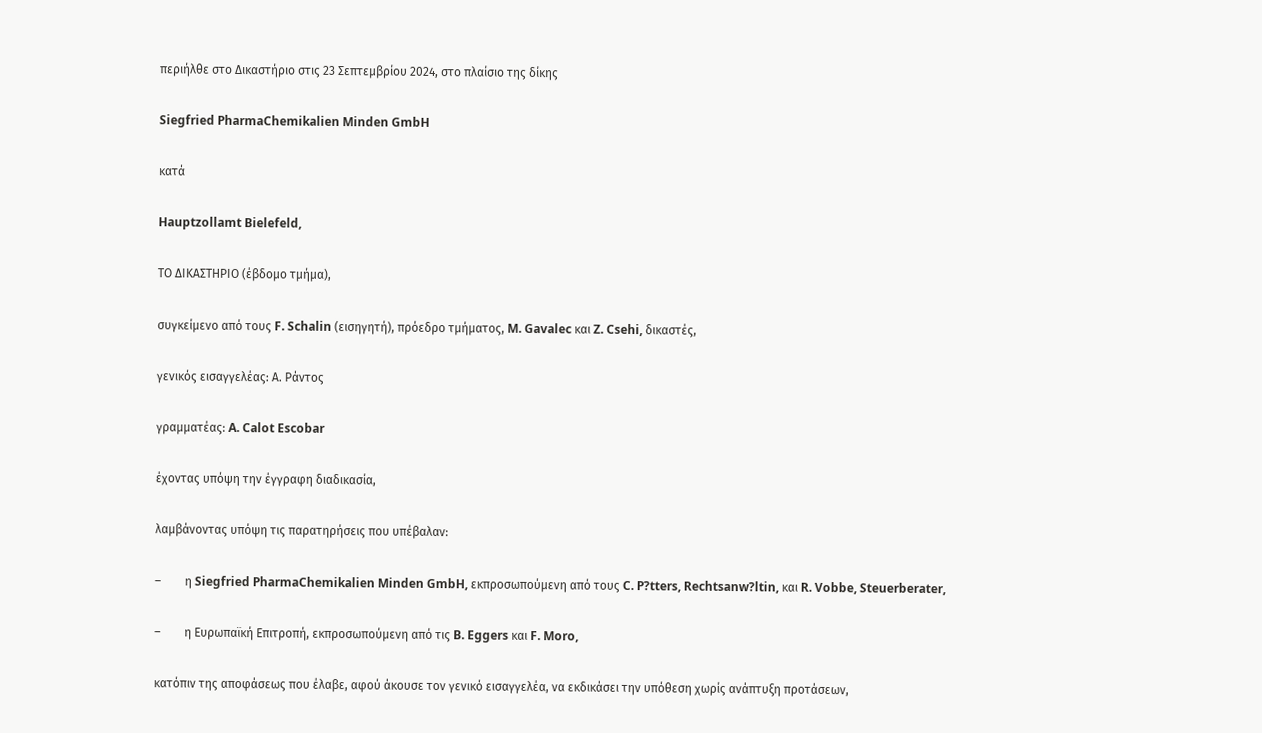περιήλθε στο Δικαστήριο στις 23 Σεπτεμβρίου 2024, στο πλαίσιο της δίκης

Siegfried PharmaChemikalien Minden GmbH

κατά

Hauptzollamt Bielefeld,

ΤΟ ΔΙΚΑΣΤΗΡΙΟ (έβδομο τμήμα),

συγκείμενο από τους F. Schalin (εισηγητή), πρόεδρο τμήματος, M. Gavalec και Z. Csehi, δικαστές,

γενικός εισαγγελέας: Α. Ράντος

γραμματέας: A. Calot Escobar

έχοντας υπόψη την έγγραφη διαδικασία,

λαμβάνοντας υπόψη τις παρατηρήσεις που υπέβαλαν:

–        η Siegfried PharmaChemikalien Minden GmbH, εκπροσωπούμενη από τους C. P?tters, Rechtsanw?ltin, και R. Vobbe, Steuerberater,

–        η Ευρωπαϊκή Επιτροπή, εκπροσωπούμενη από τις B. Eggers και F. Moro,

κατόπιν της αποφάσεως που έλαβε, αφού άκουσε τον γενικό εισαγγελέα, να εκδικάσει την υπόθεση χωρίς ανάπτυξη προτάσεων,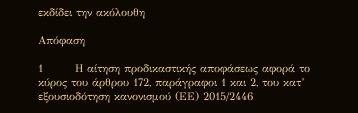εκδίδει την ακόλουθη

Απόφαση

1        Η αίτηση προδικαστικής αποφάσεως αφορά το κύρος του άρθρου 172, παράγραφοι 1 και 2, του κατ’ εξουσιοδότηση κανονισμού (ΕΕ) 2015/2446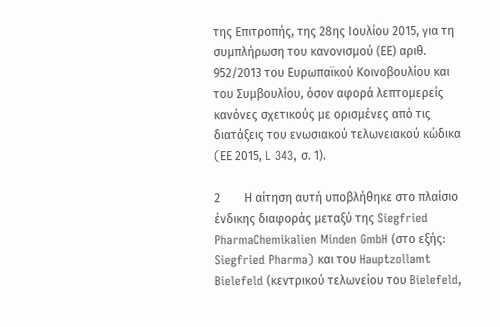της Επιτροπής, της 28ης Ιουλίου 2015, για τη συμπλήρωση του κανονισμού (ΕΕ) αριθ. 952/2013 του Ευρωπαϊκού Κοινοβουλίου και του Συμβουλίου, όσον αφορά λεπτομερείς κανόνες σχετικούς με ορισμένες από τις διατάξεις του ενωσιακού τελωνειακού κώδικα (EΕ 2015, L 343, σ. 1).

2        Η αίτηση αυτή υποβλήθηκε στο πλαίσιο ένδικης διαφοράς μεταξύ της Siegfried PharmaChemikalien Minden GmbH (στο εξής: Siegfried Pharma) και του Hauptzollamt Bielefeld (κεντρικού τελωνείου του Bielefeld,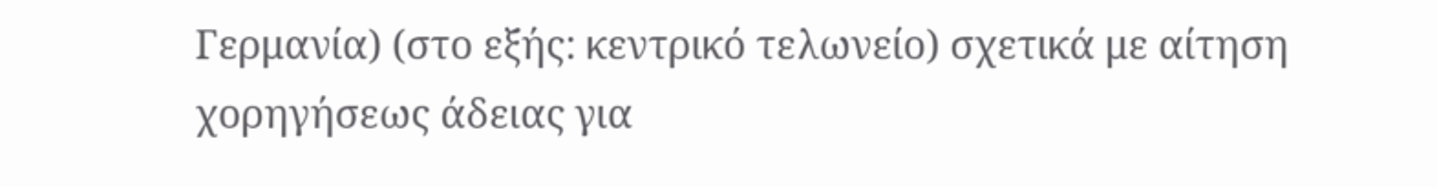Γερμανία) (στο εξής: κεντρικό τελωνείο) σχετικά με αίτηση χορηγήσεως άδειας για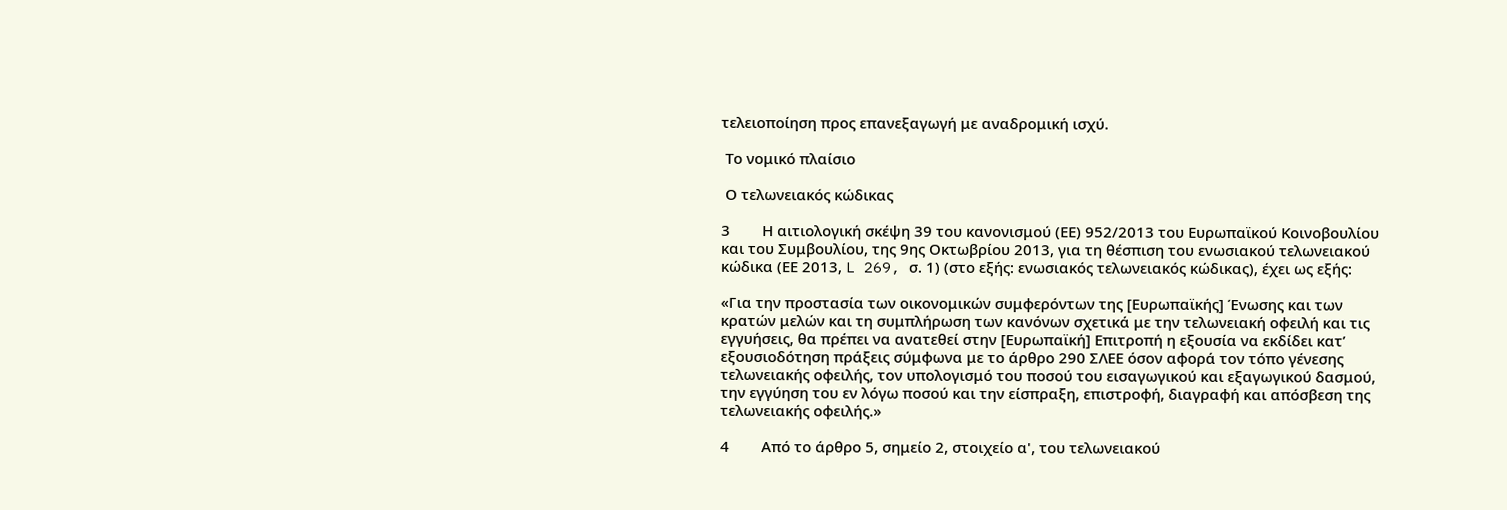τελειοποίηση προς επανεξαγωγή με αναδρομική ισχύ.

 Το νομικό πλαίσιο

 Ο τελωνειακός κώδικας

3        Η αιτιολογική σκέψη 39 του κανονισμού (ΕΕ) 952/2013 του Ευρωπαϊκού Κοινοβουλίου και του Συμβουλίου, της 9ης Οκτωβρίου 2013, για τη θέσπιση του ενωσιακού τελωνειακού κώδικα (ΕΕ 2013, L 269, σ. 1) (στο εξής: ενωσιακός τελωνειακός κώδικας), έχει ως εξής:

«Για την προστασία των οικονομικών συμφερόντων της [Ευρωπαϊκής] Ένωσης και των κρατών μελών και τη συμπλήρωση των κανόνων σχετικά με την τελωνειακή οφειλή και τις εγγυήσεις, θα πρέπει να ανατεθεί στην [Ευρωπαϊκή] Επιτροπή η εξουσία να εκδίδει κατ’ εξουσιοδότηση πράξεις σύμφωνα με το άρθρο 290 ΣΛΕΕ όσον αφορά τον τόπο γένεσης τελωνειακής οφειλής, τον υπολογισμό του ποσού του εισαγωγικού και εξαγωγικού δασμού, την εγγύηση του εν λόγω ποσού και την είσπραξη, επιστροφή, διαγραφή και απόσβεση της τελωνειακής οφειλής.»

4        Από το άρθρο 5, σημείο 2, στοιχείο α', του τελωνειακού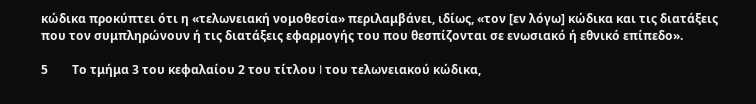κώδικα προκύπτει ότι η «τελωνειακή νομοθεσία» περιλαμβάνει, ιδίως, «τον [εν λόγω] κώδικα και τις διατάξεις που τον συμπληρώνουν ή τις διατάξεις εφαρμογής του που θεσπίζονται σε ενωσιακό ή εθνικό επίπεδο».

5        Το τμήμα 3 του κεφαλαίου 2 του τίτλου I του τελωνειακού κώδικα,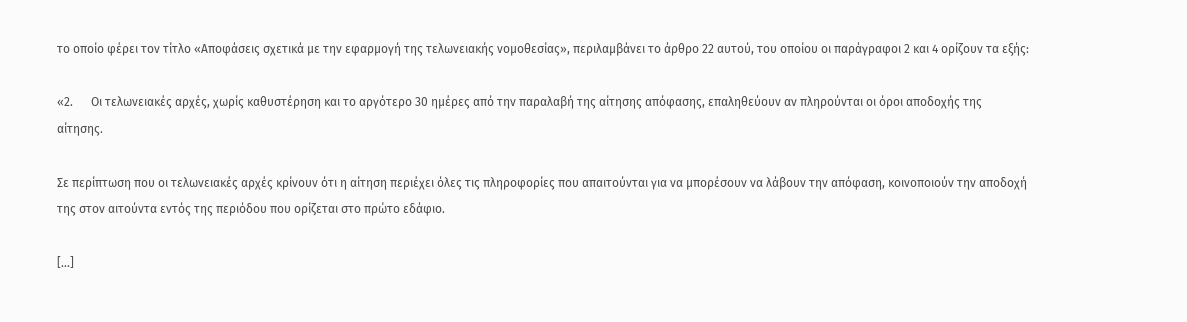το οποίο φέρει τον τίτλο «Αποφάσεις σχετικά με την εφαρμογή της τελωνειακής νομοθεσίας», περιλαμβάνει το άρθρο 22 αυτού, του οποίου οι παράγραφοι 2 και 4 ορίζουν τα εξής:

«2.      Οι τελωνειακές αρχές, χωρίς καθυστέρηση και το αργότερο 30 ημέρες από την παραλαβή της αίτησης απόφασης, επαληθεύουν αν πληρούνται οι όροι αποδοχής της αίτησης.

Σε περίπτωση που οι τελωνειακές αρχές κρίνουν ότι η αίτηση περιέχει όλες τις πληροφορίες που απαιτούνται για να μπορέσουν να λάβουν την απόφαση, κοινοποιούν την αποδοχή της στον αιτούντα εντός της περιόδου που ορίζεται στο πρώτο εδάφιο.

[...]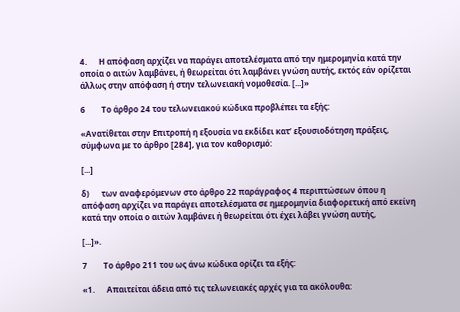4.      Η απόφαση αρχίζει να παράγει αποτελέσματα από την ημερομηνία κατά την οποία ο αιτών λαμβάνει, ή θεωρείται ότι λαμβάνει γνώση αυτής, εκτός εάν ορίζεται άλλως στην απόφαση ή στην τελωνειακή νομοθεσία. [...]»

6        Το άρθρο 24 του τελωνειακού κώδικα προβλέπει τα εξής:

«Ανατίθεται στην Επιτροπή η εξουσία να εκδίδει κατ’ εξουσιοδότηση πράξεις, σύμφωνα με το άρθρο [284], για τον καθορισμό:

[...]

δ)      των αναφερόμενων στο άρθρο 22 παράγραφος 4 περιπτώσεων όπου η απόφαση αρχίζει να παράγει αποτελέσματα σε ημερομηνία διαφορετική από εκείνη κατά την οποία ο αιτών λαμβάνει ή θεωρείται ότι έχει λάβει γνώση αυτής,

[...]».

7        Το άρθρο 211 του ως άνω κώδικα ορίζει τα εξής:

«1.      Απαιτείται άδεια από τις τελωνειακές αρχές για τα ακόλουθα: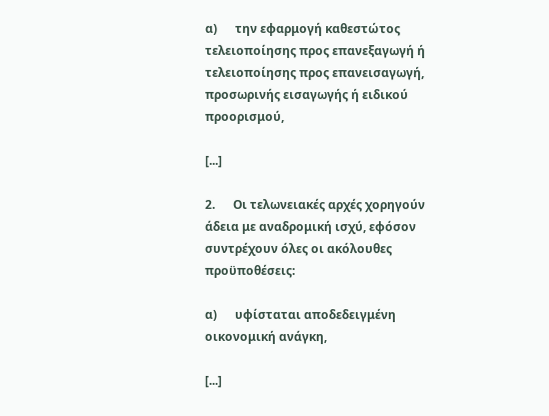α)      την εφαρμογή καθεστώτος τελειοποίησης προς επανεξαγωγή ή τελειοποίησης προς επανεισαγωγή, προσωρινής εισαγωγής ή ειδικού προορισμού,

[...]

2.      Οι τελωνειακές αρχές χορηγούν άδεια με αναδρομική ισχύ, εφόσον συντρέχουν όλες οι ακόλουθες προϋποθέσεις:

α)      υφίσταται αποδεδειγμένη οικονομική ανάγκη,

[...]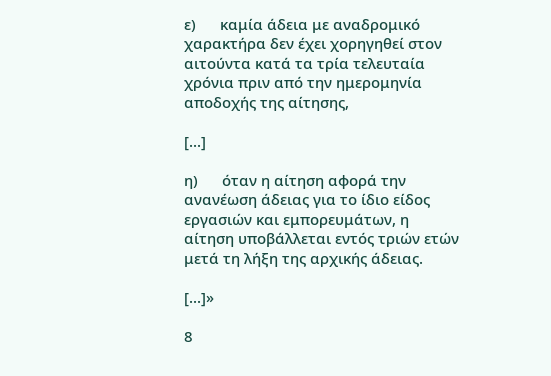ε)      καμία άδεια με αναδρομικό χαρακτήρα δεν έχει χορηγηθεί στον αιτούντα κατά τα τρία τελευταία χρόνια πριν από την ημερομηνία αποδοχής της αίτησης,

[...]

η)      όταν η αίτηση αφορά την ανανέωση άδειας για το ίδιο είδος εργασιών και εμπορευμάτων, η αίτηση υποβάλλεται εντός τριών ετών μετά τη λήξη της αρχικής άδειας.

[...]»

8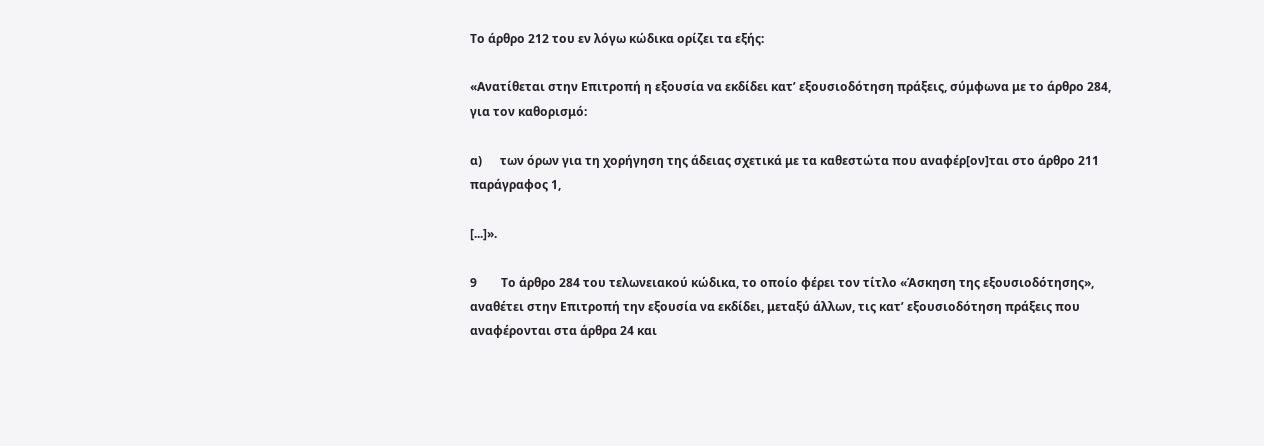Το άρθρο 212 του εν λόγω κώδικα ορίζει τα εξής:

«Ανατίθεται στην Επιτροπή η εξουσία να εκδίδει κατ’ εξουσιοδότηση πράξεις, σύμφωνα με το άρθρο 284, για τον καθορισμό:

α)      των όρων για τη χορήγηση της άδειας σχετικά με τα καθεστώτα που αναφέρ[ον]ται στο άρθρο 211 παράγραφος 1,

[...]».

9        Το άρθρο 284 του τελωνειακού κώδικα, το οποίο φέρει τον τίτλο «Άσκηση της εξουσιοδότησης», αναθέτει στην Επιτροπή την εξουσία να εκδίδει, μεταξύ άλλων, τις κατ’ εξουσιοδότηση πράξεις που αναφέρονται στα άρθρα 24 και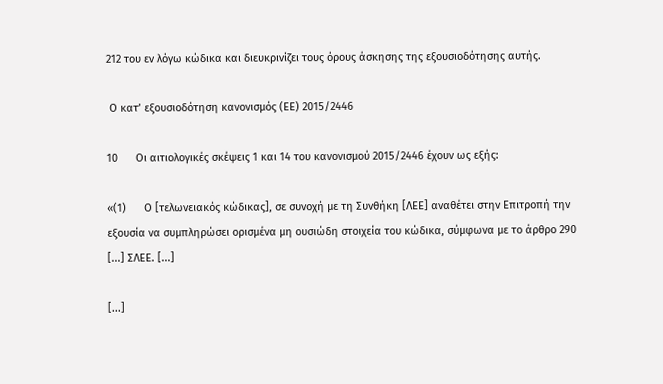212 του εν λόγω κώδικα και διευκρινίζει τους όρους άσκησης της εξουσιοδότησης αυτής.

 Ο κατ’ εξουσιοδότηση κανονισμός (ΕΕ) 2015/2446

10      Οι αιτιολογικές σκέψεις 1 και 14 του κανονισμού 2015/2446 έχουν ως εξής:

«(1)      Ο [τελωνειακός κώδικας], σε συνοχή με τη Συνθήκη [ΛΕΕ] αναθέτει στην Επιτροπή την εξουσία να συμπληρώσει ορισμένα μη ουσιώδη στοιχεία του κώδικα, σύμφωνα με το άρθρο 290 [...] ΣΛΕΕ. [...]

[...]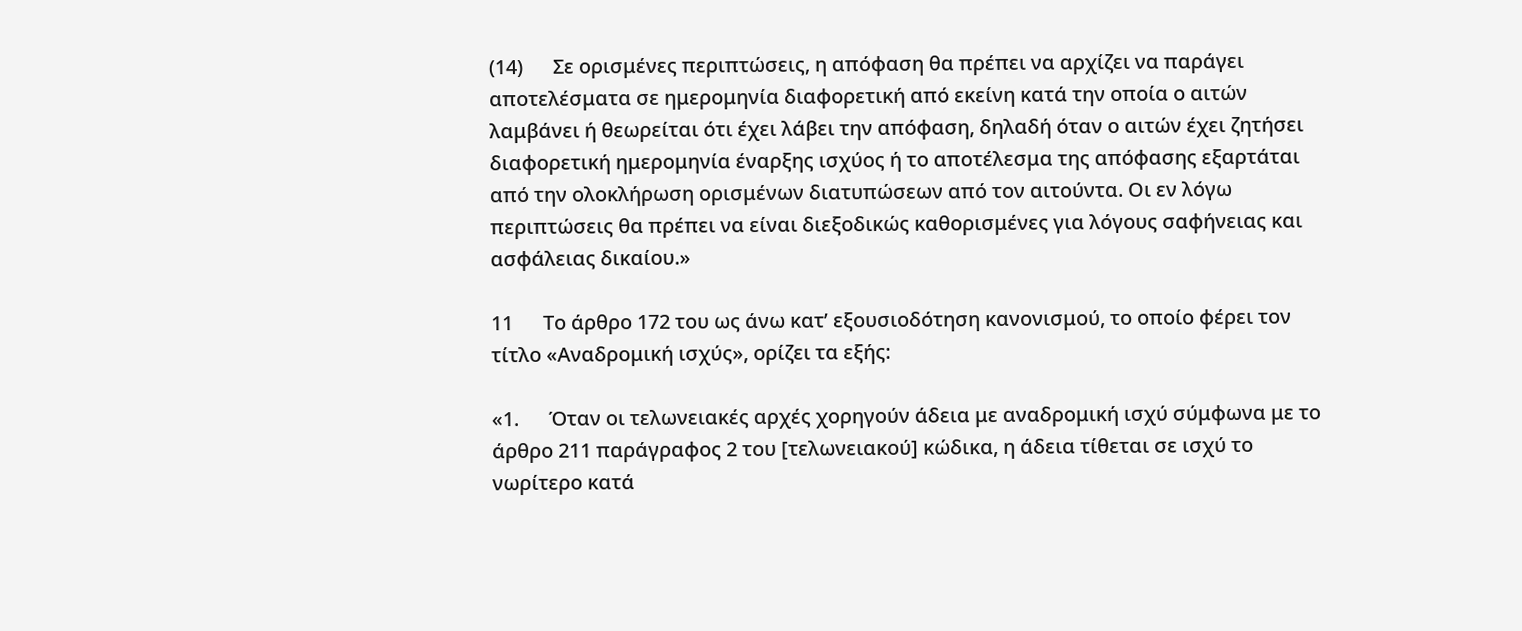(14)      Σε ορισμένες περιπτώσεις, η απόφαση θα πρέπει να αρχίζει να παράγει αποτελέσματα σε ημερομηνία διαφορετική από εκείνη κατά την οποία ο αιτών λαμβάνει ή θεωρείται ότι έχει λάβει την απόφαση, δηλαδή όταν ο αιτών έχει ζητήσει διαφορετική ημερομηνία έναρξης ισχύος ή το αποτέλεσμα της απόφασης εξαρτάται από την ολοκλήρωση ορισμένων διατυπώσεων από τον αιτούντα. Οι εν λόγω περιπτώσεις θα πρέπει να είναι διεξοδικώς καθορισμένες για λόγους σαφήνειας και ασφάλειας δικαίου.»

11      Το άρθρο 172 του ως άνω κατ’ εξουσιοδότηση κανονισμού, το οποίο φέρει τον τίτλο «Αναδρομική ισχύς», ορίζει τα εξής:

«1.      Όταν οι τελωνειακές αρχές χορηγούν άδεια με αναδρομική ισχύ σύμφωνα με το άρθρο 211 παράγραφος 2 του [τελωνειακού] κώδικα, η άδεια τίθεται σε ισχύ το νωρίτερο κατά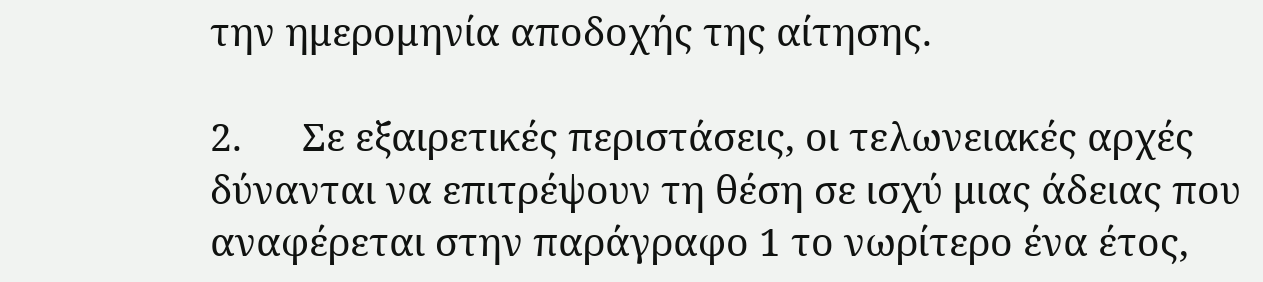την ημερομηνία αποδοχής της αίτησης.

2.      Σε εξαιρετικές περιστάσεις, οι τελωνειακές αρχές δύνανται να επιτρέψουν τη θέση σε ισχύ μιας άδειας που αναφέρεται στην παράγραφο 1 το νωρίτερο ένα έτος,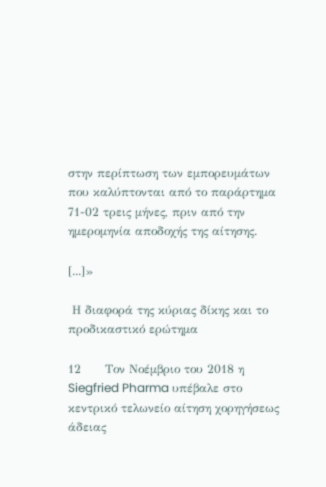στην περίπτωση των εμπορευμάτων που καλύπτονται από το παράρτημα 71-02 τρεις μήνες, πριν από την ημερομηνία αποδοχής της αίτησης.

[...]»

 Η διαφορά της κύριας δίκης και το προδικαστικό ερώτημα

12      Τον Νοέμβριο του 2018 η Siegfried Pharma υπέβαλε στο κεντρικό τελωνείο αίτηση χορηγήσεως άδειας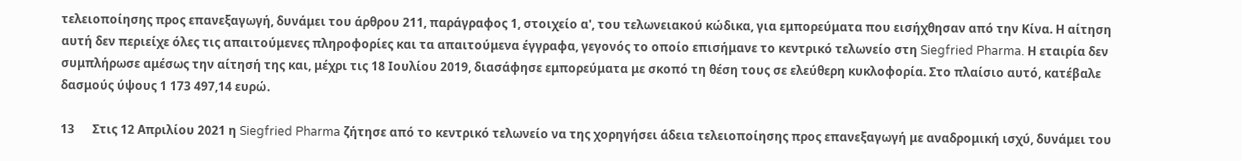τελειοποίησης προς επανεξαγωγή, δυνάμει του άρθρου 211, παράγραφος 1, στοιχείο α', του τελωνειακού κώδικα, για εμπορεύματα που εισήχθησαν από την Κίνα. Η αίτηση αυτή δεν περιείχε όλες τις απαιτούμενες πληροφορίες και τα απαιτούμενα έγγραφα, γεγονός το οποίο επισήμανε το κεντρικό τελωνείο στη Siegfried Pharma. Η εταιρία δεν συμπλήρωσε αμέσως την αίτησή της και, μέχρι τις 18 Ιουλίου 2019, διασάφησε εμπορεύματα με σκοπό τη θέση τους σε ελεύθερη κυκλοφορία. Στο πλαίσιο αυτό, κατέβαλε δασμούς ύψους 1 173 497,14 ευρώ.

13      Στις 12 Απριλίου 2021 η Siegfried Pharma ζήτησε από το κεντρικό τελωνείο να της χορηγήσει άδεια τελειοποίησης προς επανεξαγωγή με αναδρομική ισχύ, δυνάμει του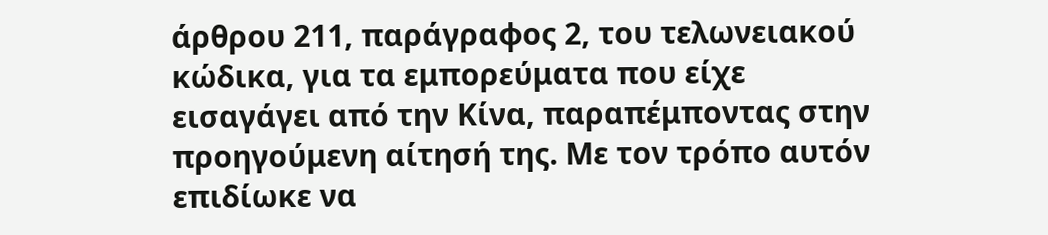άρθρου 211, παράγραφος 2, του τελωνειακού κώδικα, για τα εμπορεύματα που είχε εισαγάγει από την Κίνα, παραπέμποντας στην προηγούμενη αίτησή της. Με τον τρόπο αυτόν επιδίωκε να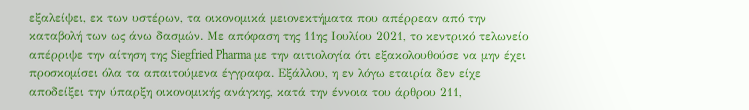εξαλείψει, εκ των υστέρων, τα οικονομικά μειονεκτήματα που απέρρεαν από την καταβολή των ως άνω δασμών. Με απόφαση της 11ης Ιουλίου 2021, το κεντρικό τελωνείο απέρριψε την αίτηση της Siegfried Pharma με την αιτιολογία ότι εξακολουθούσε να μην έχει προσκομίσει όλα τα απαιτούμενα έγγραφα. Εξάλλου, η εν λόγω εταιρία δεν είχε αποδείξει την ύπαρξη οικονομικής ανάγκης, κατά την έννοια του άρθρου 211,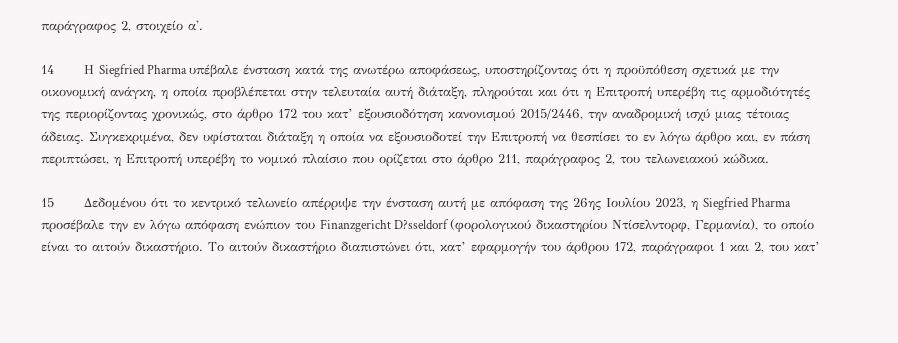παράγραφος 2, στοιχείο α'.

14      Η Siegfried Pharma υπέβαλε ένσταση κατά της ανωτέρω αποφάσεως, υποστηρίζοντας ότι η προϋπόθεση σχετικά με την οικονομική ανάγκη, η οποία προβλέπεται στην τελευταία αυτή διάταξη, πληρούται και ότι η Επιτροπή υπερέβη τις αρμοδιότητές της περιορίζοντας χρονικώς, στο άρθρο 172 του κατ’ εξουσιοδότηση κανονισμού 2015/2446, την αναδρομική ισχύ μιας τέτοιας άδειας. Συγκεκριμένα, δεν υφίσταται διάταξη η οποία να εξουσιοδοτεί την Επιτροπή να θεσπίσει το εν λόγω άρθρο και, εν πάση περιπτώσει, η Επιτροπή υπερέβη το νομικό πλαίσιο που ορίζεται στο άρθρο 211, παράγραφος 2, του τελωνειακού κώδικα.

15      Δεδομένου ότι το κεντρικό τελωνείο απέρριψε την ένσταση αυτή με απόφαση της 26ης Ιουλίου 2023, η Siegfried Pharma προσέβαλε την εν λόγω απόφαση ενώπιον του Finanzgericht D?sseldorf (φορολογικού δικαστηρίου Ντίσελντορφ, Γερμανία), το οποίο είναι το αιτούν δικαστήριο. Το αιτούν δικαστήριο διαπιστώνει ότι, κατ’ εφαρμογήν του άρθρου 172, παράγραφοι 1 και 2, του κατ’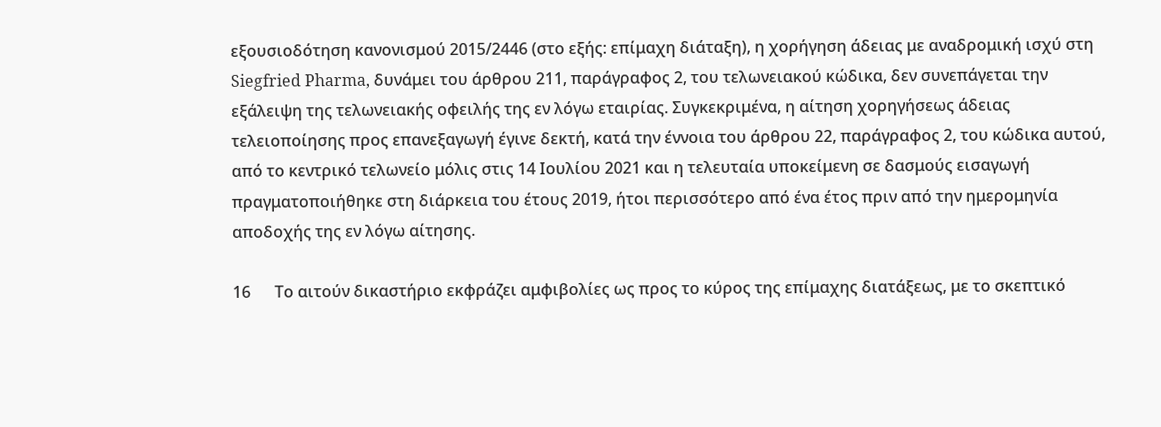εξουσιοδότηση κανονισμού 2015/2446 (στο εξής: επίμαχη διάταξη), η χορήγηση άδειας με αναδρομική ισχύ στη Siegfried Pharma, δυνάμει του άρθρου 211, παράγραφος 2, του τελωνειακού κώδικα, δεν συνεπάγεται την εξάλειψη της τελωνειακής οφειλής της εν λόγω εταιρίας. Συγκεκριμένα, η αίτηση χορηγήσεως άδειας τελειοποίησης προς επανεξαγωγή έγινε δεκτή, κατά την έννοια του άρθρου 22, παράγραφος 2, του κώδικα αυτού, από το κεντρικό τελωνείο μόλις στις 14 Ιουλίου 2021 και η τελευταία υποκείμενη σε δασμούς εισαγωγή πραγματοποιήθηκε στη διάρκεια του έτους 2019, ήτοι περισσότερο από ένα έτος πριν από την ημερομηνία αποδοχής της εν λόγω αίτησης.

16      Το αιτούν δικαστήριο εκφράζει αμφιβολίες ως προς το κύρος της επίμαχης διατάξεως, με το σκεπτικό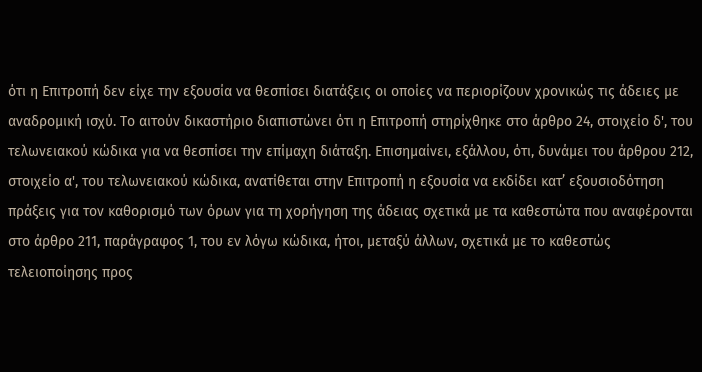ότι η Επιτροπή δεν είχε την εξουσία να θεσπίσει διατάξεις οι οποίες να περιορίζουν χρονικώς τις άδειες με αναδρομική ισχύ. Το αιτούν δικαστήριο διαπιστώνει ότι η Επιτροπή στηρίχθηκε στο άρθρο 24, στοιχείο δ', του τελωνειακού κώδικα για να θεσπίσει την επίμαχη διάταξη. Επισημαίνει, εξάλλου, ότι, δυνάμει του άρθρου 212, στοιχείο α', του τελωνειακού κώδικα, ανατίθεται στην Επιτροπή η εξουσία να εκδίδει κατ’ εξουσιοδότηση πράξεις για τον καθορισμό των όρων για τη χορήγηση της άδειας σχετικά με τα καθεστώτα που αναφέρονται στο άρθρο 211, παράγραφος 1, του εν λόγω κώδικα, ήτοι, μεταξύ άλλων, σχετικά με το καθεστώς τελειοποίησης προς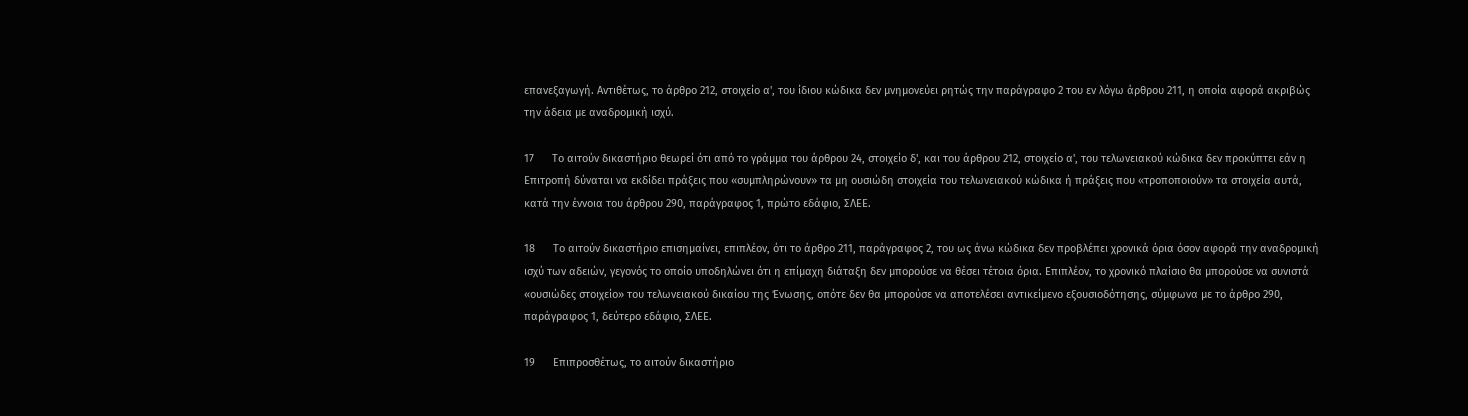επανεξαγωγή. Αντιθέτως, το άρθρο 212, στοιχείο α', του ίδιου κώδικα δεν μνημονεύει ρητώς την παράγραφο 2 του εν λόγω άρθρου 211, η οποία αφορά ακριβώς την άδεια με αναδρομική ισχύ.

17      Το αιτούν δικαστήριο θεωρεί ότι από το γράμμα του άρθρου 24, στοιχείο δ', και του άρθρου 212, στοιχείο α', του τελωνειακού κώδικα δεν προκύπτει εάν η Επιτροπή δύναται να εκδίδει πράξεις που «συμπληρώνουν» τα μη ουσιώδη στοιχεία του τελωνειακού κώδικα ή πράξεις που «τροποποιούν» τα στοιχεία αυτά, κατά την έννοια του άρθρου 290, παράγραφος 1, πρώτο εδάφιο, ΣΛΕΕ.

18      Το αιτούν δικαστήριο επισημαίνει, επιπλέον, ότι το άρθρο 211, παράγραφος 2, του ως άνω κώδικα δεν προβλέπει χρονικά όρια όσον αφορά την αναδρομική ισχύ των αδειών, γεγονός το οποίο υποδηλώνει ότι η επίμαχη διάταξη δεν μπορούσε να θέσει τέτοια όρια. Επιπλέον, το χρονικό πλαίσιο θα μπορούσε να συνιστά «ουσιώδες στοιχείο» του τελωνειακού δικαίου της Ένωσης, οπότε δεν θα μπορούσε να αποτελέσει αντικείμενο εξουσιοδότησης, σύμφωνα με το άρθρο 290, παράγραφος 1, δεύτερο εδάφιο, ΣΛΕΕ.

19      Επιπροσθέτως, το αιτούν δικαστήριο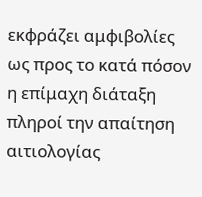εκφράζει αμφιβολίες ως προς το κατά πόσον η επίμαχη διάταξη πληροί την απαίτηση αιτιολογίας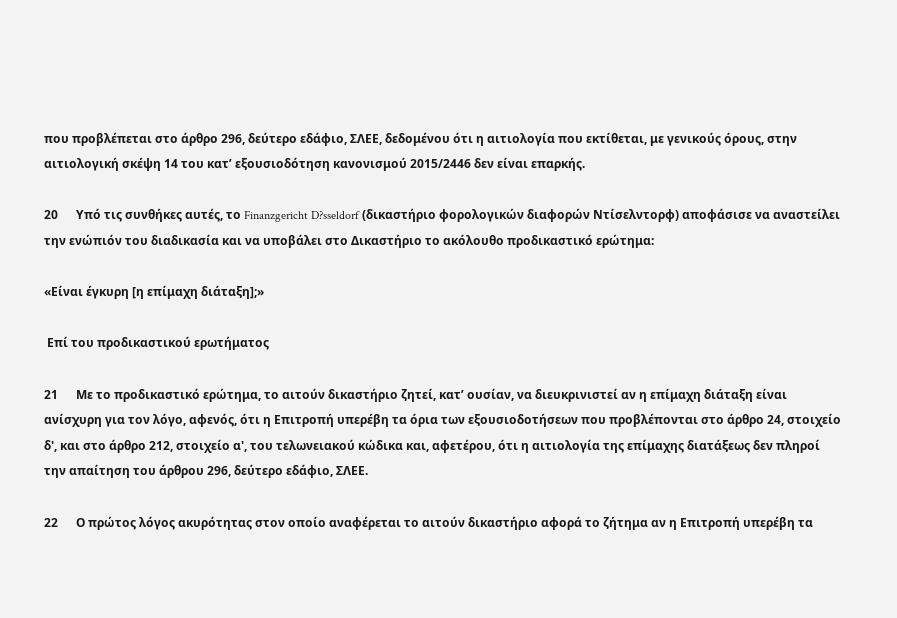που προβλέπεται στο άρθρο 296, δεύτερο εδάφιο, ΣΛΕΕ, δεδομένου ότι η αιτιολογία που εκτίθεται, με γενικούς όρους, στην αιτιολογική σκέψη 14 του κατ’ εξουσιοδότηση κανονισμού 2015/2446 δεν είναι επαρκής.

20      Υπό τις συνθήκες αυτές, το Finanzgericht D?sseldorf (δικαστήριο φορολογικών διαφορών Ντίσελντορφ) αποφάσισε να αναστείλει την ενώπιόν του διαδικασία και να υποβάλει στο Δικαστήριο το ακόλουθο προδικαστικό ερώτημα:

«Είναι έγκυρη [η επίμαχη διάταξη];»

 Επί του προδικαστικού ερωτήματος

21      Με το προδικαστικό ερώτημα, το αιτούν δικαστήριο ζητεί, κατ’ ουσίαν, να διευκρινιστεί αν η επίμαχη διάταξη είναι ανίσχυρη για τον λόγο, αφενός, ότι η Επιτροπή υπερέβη τα όρια των εξουσιοδοτήσεων που προβλέπονται στο άρθρο 24, στοιχείο δ', και στο άρθρο 212, στοιχείο α', του τελωνειακού κώδικα και, αφετέρου, ότι η αιτιολογία της επίμαχης διατάξεως δεν πληροί την απαίτηση του άρθρου 296, δεύτερο εδάφιο, ΣΛΕΕ.

22      Ο πρώτος λόγος ακυρότητας στον οποίο αναφέρεται το αιτούν δικαστήριο αφορά το ζήτημα αν η Επιτροπή υπερέβη τα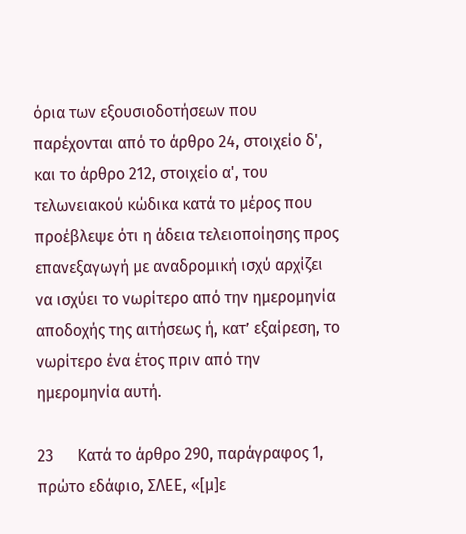όρια των εξουσιοδοτήσεων που παρέχονται από το άρθρο 24, στοιχείο δ', και το άρθρο 212, στοιχείο α', του τελωνειακού κώδικα κατά το μέρος που προέβλεψε ότι η άδεια τελειοποίησης προς επανεξαγωγή με αναδρομική ισχύ αρχίζει να ισχύει το νωρίτερο από την ημερομηνία αποδοχής της αιτήσεως ή, κατ’ εξαίρεση, το νωρίτερο ένα έτος πριν από την ημερομηνία αυτή.

23      Κατά το άρθρο 290, παράγραφος 1, πρώτο εδάφιο, ΣΛΕΕ, «[μ]ε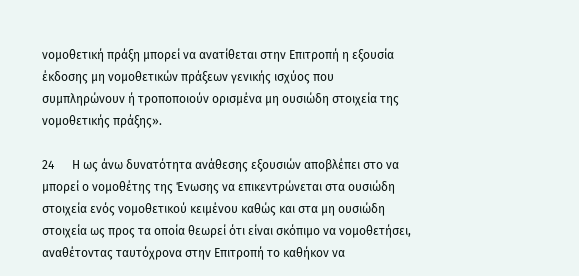νομοθετική πράξη μπορεί να ανατίθεται στην Επιτροπή η εξουσία έκδοσης μη νομοθετικών πράξεων γενικής ισχύος που συμπληρώνουν ή τροποποιούν ορισμένα μη ουσιώδη στοιχεία της νομοθετικής πράξης».

24      Η ως άνω δυνατότητα ανάθεσης εξουσιών αποβλέπει στο να μπορεί ο νομοθέτης της Ένωσης να επικεντρώνεται στα ουσιώδη στοιχεία ενός νομοθετικού κειμένου καθώς και στα μη ουσιώδη στοιχεία ως προς τα οποία θεωρεί ότι είναι σκόπιμο να νομοθετήσει, αναθέτοντας ταυτόχρονα στην Επιτροπή το καθήκον να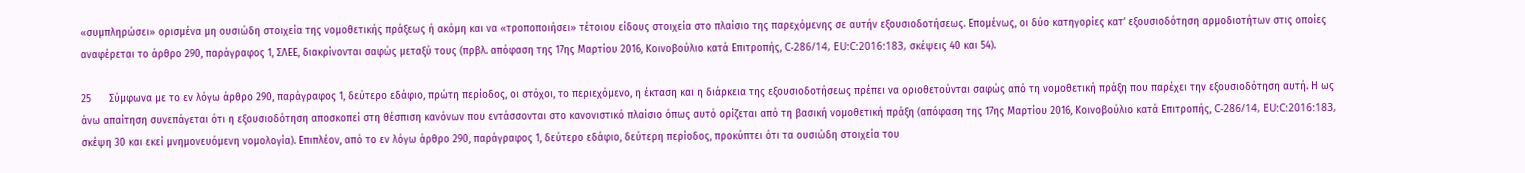«συμπληρώσει» ορισμένα μη ουσιώδη στοιχεία της νομοθετικής πράξεως ή ακόμη και να «τροποποιήσει» τέτοιου είδους στοιχεία στο πλαίσιο της παρεχόμενης σε αυτήν εξουσιοδοτήσεως. Επομένως, οι δύο κατηγορίες κατ’ εξουσιοδότηση αρμοδιοτήτων στις οποίες αναφέρεται το άρθρο 290, παράγραφος 1, ΣΛΕΕ, διακρίνονται σαφώς μεταξύ τους (πρβλ. απόφαση της 17ης Μαρτίου 2016, Κοινοβούλιο κατά Επιτροπής, C-286/14, EU:C:2016:183, σκέψεις 40 και 54).

25      Σύμφωνα με το εν λόγω άρθρο 290, παράγραφος 1, δεύτερο εδάφιο, πρώτη περίοδος, οι στόχοι, το περιεχόμενο, η έκταση και η διάρκεια της εξουσιοδοτήσεως πρέπει να οριοθετούνται σαφώς από τη νομοθετική πράξη που παρέχει την εξουσιοδότηση αυτή. Η ως άνω απαίτηση συνεπάγεται ότι η εξουσιοδότηση αποσκοπεί στη θέσπιση κανόνων που εντάσσονται στο κανονιστικό πλαίσιο όπως αυτό ορίζεται από τη βασική νομοθετική πράξη (απόφαση της 17ης Μαρτίου 2016, Κοινοβούλιο κατά Επιτροπής, C-286/14, EU:C:2016:183, σκέψη 30 και εκεί μνημονευόμενη νομολογία). Επιπλέον, από το εν λόγω άρθρο 290, παράγραφος 1, δεύτερο εδάφιο, δεύτερη περίοδος, προκύπτει ότι τα ουσιώδη στοιχεία του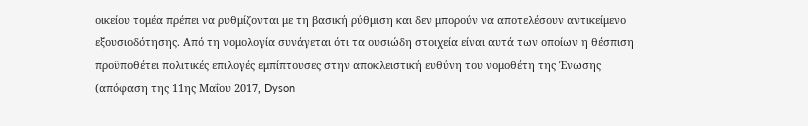οικείου τομέα πρέπει να ρυθμίζονται με τη βασική ρύθμιση και δεν μπορούν να αποτελέσουν αντικείμενο εξουσιοδότησης. Από τη νομολογία συνάγεται ότι τα ουσιώδη στοιχεία είναι αυτά των οποίων η θέσπιση προϋποθέτει πολιτικές επιλογές εμπίπτουσες στην αποκλειστική ευθύνη του νομοθέτη της Ένωσης (απόφαση της 11ης Μαΐου 2017, Dyson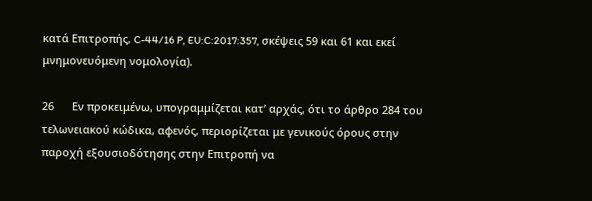κατά Επιτροπής, C-44/16 P, EU:C:2017:357, σκέψεις 59 και 61 και εκεί μνημονευόμενη νομολογία).

26      Εν προκειμένω, υπογραμμίζεται κατ’ αρχάς, ότι το άρθρο 284 του τελωνειακού κώδικα, αφενός, περιορίζεται με γενικούς όρους στην παροχή εξουσιοδότησης στην Επιτροπή να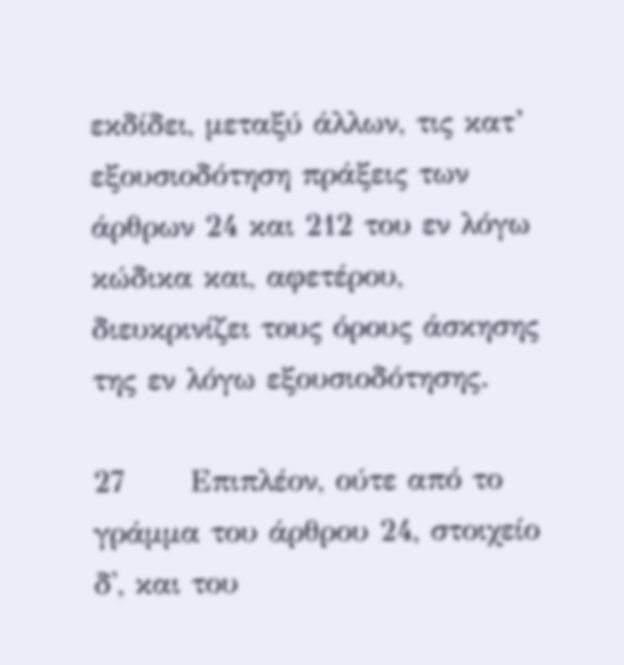εκδίδει, μεταξύ άλλων, τις κατ’ εξουσιοδότηση πράξεις των άρθρων 24 και 212 του εν λόγω κώδικα και, αφετέρου, διευκρινίζει τους όρους άσκησης της εν λόγω εξουσιοδότησης.

27      Επιπλέον, ούτε από το γράμμα του άρθρου 24, στοιχείο δ', και του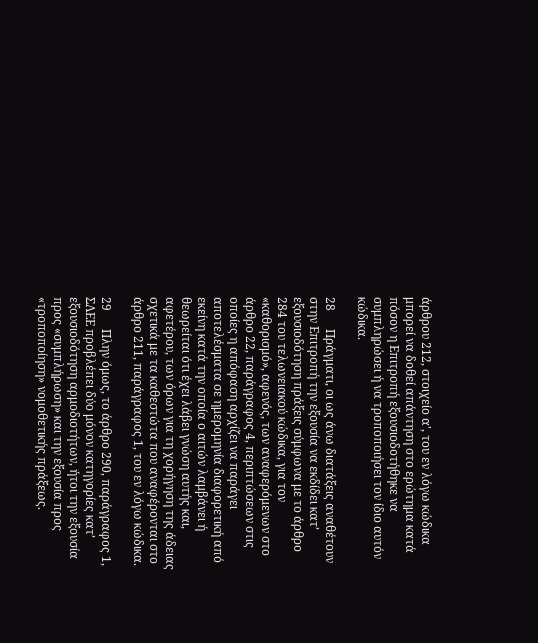άρθρου 212, στοιχείο α', του εν λόγω κώδικα μπορεί να δοθεί απάντηση στο ερώτημα κατά πόσον η Επιτροπή εξουσιοδοτήθηκε να συμπληρώσει ή να τροποποιήσει τον ίδιο αυτόν κώδικα.

28      Πράγματι, οι ως άνω διατάξεις αναθέτουν στην Επιτροπή την εξουσία να εκδίδει κατ’ εξουσιοδότηση πράξεις σύμφωνα με το άρθρο 284 του τελωνειακού κώδικα, για τον «καθορισμό», αφενός, των αναφερόμενων στο άρθρο 22, παράγραφος 4, περιπτώσεων στις οποίες η απόφαση αρχίζει να παράγει αποτελέσματα σε ημερομηνία διαφορετική από εκείνη κατά την οποία ο αιτών λαμβάνει ή θεωρείται ότι έχει λάβει γνώση αυτής και, αφετέρου, των όρων για τη χορήγηση της άδειας σχετικά με τα καθεστώτα που αναφέρονται στο άρθρο 211, παράγραφος 1, του εν λόγω κώδικα.

29      Πλην όμως, το άρθρο 290, παράγραφος 1, ΣΛΕΕ προβλέπει δύο μόνον κατηγορίες κατ’ εξουσιοδότηση αρμοδιοτήτων, ήτοι την εξουσία προς «συμπλήρωση» και την εξουσία προς «τροποποίηση» νομοθετικής πράξεως.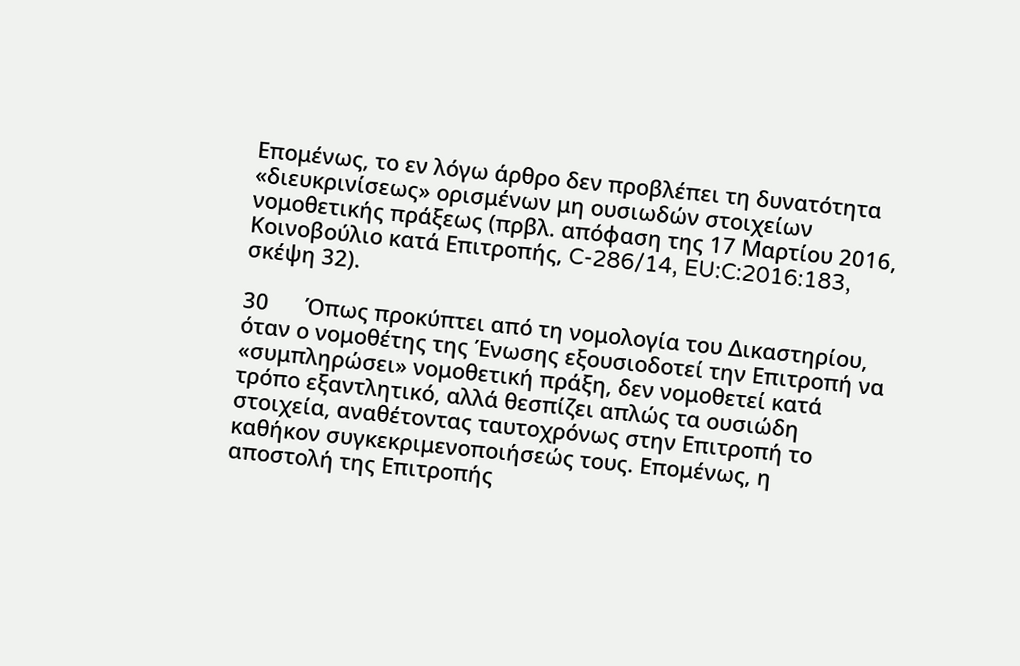Επομένως, το εν λόγω άρθρο δεν προβλέπει τη δυνατότητα «διευκρινίσεως» ορισμένων μη ουσιωδών στοιχείων νομοθετικής πράξεως (πρβλ. απόφαση της 17 Μαρτίου 2016, Κοινοβούλιο κατά Επιτροπής, C-286/14, EU:C:2016:183, σκέψη 32).

30      Όπως προκύπτει από τη νομολογία του Δικαστηρίου, όταν ο νομοθέτης της Ένωσης εξουσιοδοτεί την Επιτροπή να «συμπληρώσει» νομοθετική πράξη, δεν νομοθετεί κατά τρόπο εξαντλητικό, αλλά θεσπίζει απλώς τα ουσιώδη στοιχεία, αναθέτοντας ταυτοχρόνως στην Επιτροπή το καθήκον συγκεκριμενοποιήσεώς τους. Επομένως, η αποστολή της Επιτροπής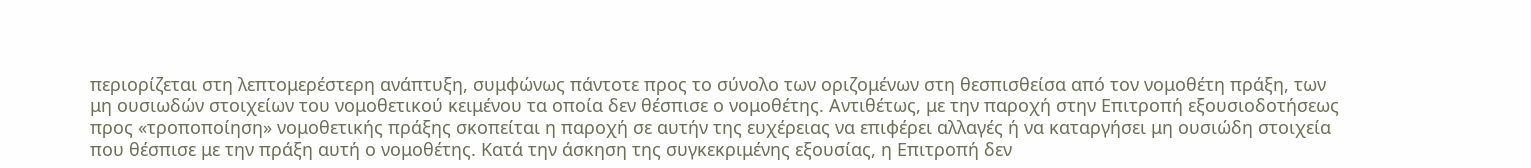περιορίζεται στη λεπτομερέστερη ανάπτυξη, συμφώνως πάντοτε προς το σύνολο των οριζομένων στη θεσπισθείσα από τον νομοθέτη πράξη, των μη ουσιωδών στοιχείων του νομοθετικού κειμένου τα οποία δεν θέσπισε ο νομοθέτης. Αντιθέτως, με την παροχή στην Επιτροπή εξουσιοδοτήσεως προς «τροποποίηση» νομοθετικής πράξης σκοπείται η παροχή σε αυτήν της ευχέρειας να επιφέρει αλλαγές ή να καταργήσει μη ουσιώδη στοιχεία που θέσπισε με την πράξη αυτή ο νομοθέτης. Κατά την άσκηση της συγκεκριμένης εξουσίας, η Επιτροπή δεν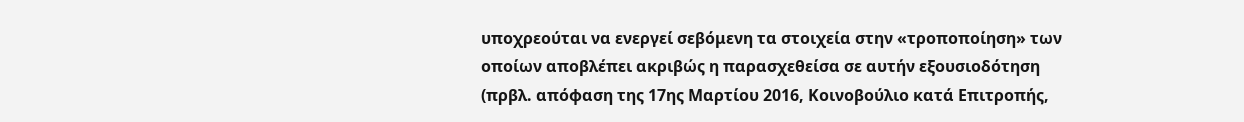υποχρεούται να ενεργεί σεβόμενη τα στοιχεία στην «τροποποίηση» των οποίων αποβλέπει ακριβώς η παρασχεθείσα σε αυτήν εξουσιοδότηση (πρβλ. απόφαση της 17ης Μαρτίου 2016, Κοινοβούλιο κατά Επιτροπής,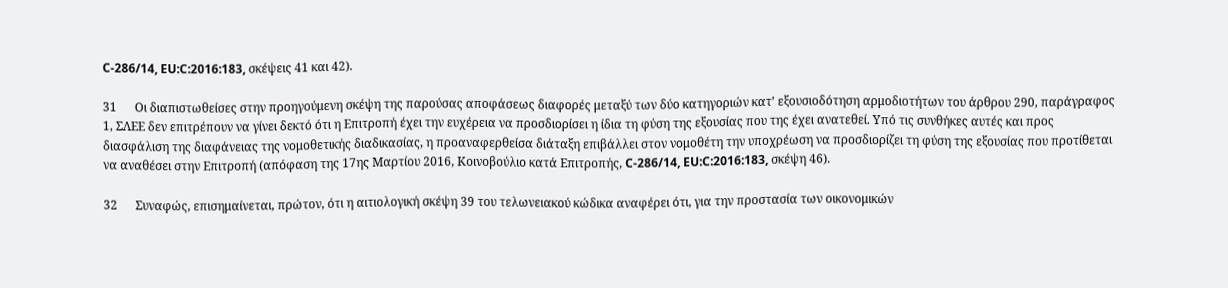C-286/14, EU:C:2016:183, σκέψεις 41 και 42).

31      Οι διαπιστωθείσες στην προηγούμενη σκέψη της παρούσας αποφάσεως διαφορές μεταξύ των δύο κατηγοριών κατ’ εξουσιοδότηση αρμοδιοτήτων του άρθρου 290, παράγραφος 1, ΣΛΕΕ δεν επιτρέπουν να γίνει δεκτό ότι η Επιτροπή έχει την ευχέρεια να προσδιορίσει η ίδια τη φύση της εξουσίας που της έχει ανατεθεί. Υπό τις συνθήκες αυτές και προς διασφάλιση της διαφάνειας της νομοθετικής διαδικασίας, η προαναφερθείσα διάταξη επιβάλλει στον νομοθέτη την υποχρέωση να προσδιορίζει τη φύση της εξουσίας που προτίθεται να αναθέσει στην Επιτροπή (απόφαση της 17ης Μαρτίου 2016, Κοινοβούλιο κατά Επιτροπής, C-286/14, EU:C:2016:183, σκέψη 46).

32      Συναφώς, επισημαίνεται, πρώτον, ότι η αιτιολογική σκέψη 39 του τελωνειακού κώδικα αναφέρει ότι, για την προστασία των οικονομικών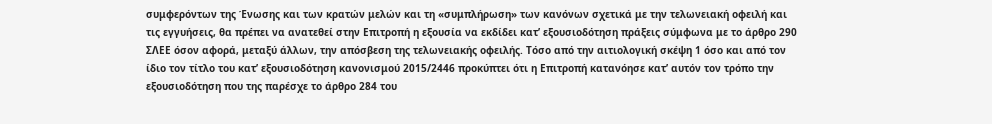συμφερόντων της Ένωσης και των κρατών μελών και τη «συμπλήρωση» των κανόνων σχετικά με την τελωνειακή οφειλή και τις εγγυήσεις, θα πρέπει να ανατεθεί στην Επιτροπή η εξουσία να εκδίδει κατ’ εξουσιοδότηση πράξεις σύμφωνα με το άρθρο 290 ΣΛΕΕ όσον αφορά, μεταξύ άλλων, την απόσβεση της τελωνειακής οφειλής. Τόσο από την αιτιολογική σκέψη 1 όσο και από τον ίδιο τον τίτλο του κατ’ εξουσιοδότηση κανονισμού 2015/2446 προκύπτει ότι η Επιτροπή κατανόησε κατ’ αυτόν τον τρόπο την εξουσιοδότηση που της παρέσχε το άρθρο 284 του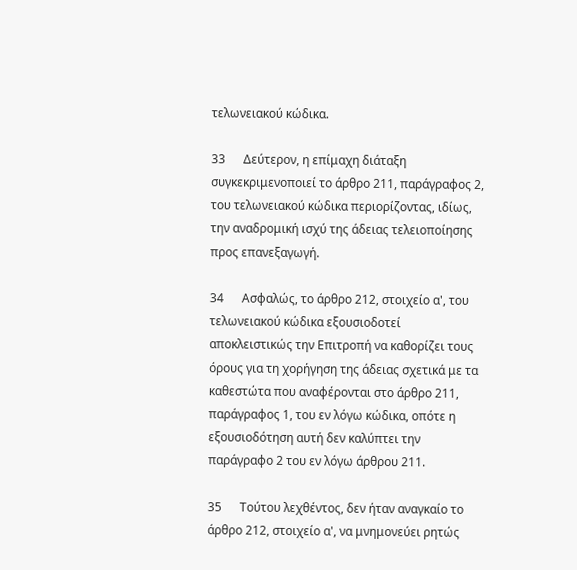τελωνειακού κώδικα.

33      Δεύτερον, η επίμαχη διάταξη συγκεκριμενοποιεί το άρθρο 211, παράγραφος 2, του τελωνειακού κώδικα περιορίζοντας, ιδίως, την αναδρομική ισχύ της άδειας τελειοποίησης προς επανεξαγωγή.

34      Ασφαλώς, το άρθρο 212, στοιχείο α', του τελωνειακού κώδικα εξουσιοδοτεί αποκλειστικώς την Επιτροπή να καθορίζει τους όρους για τη χορήγηση της άδειας σχετικά με τα καθεστώτα που αναφέρονται στο άρθρο 211, παράγραφος 1, του εν λόγω κώδικα, οπότε η εξουσιοδότηση αυτή δεν καλύπτει την παράγραφο 2 του εν λόγω άρθρου 211.

35      Τούτου λεχθέντος, δεν ήταν αναγκαίο το άρθρο 212, στοιχείο α', να μνημονεύει ρητώς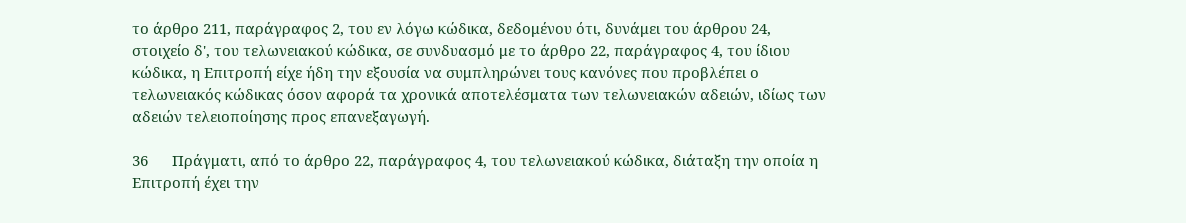το άρθρο 211, παράγραφος 2, του εν λόγω κώδικα, δεδομένου ότι, δυνάμει του άρθρου 24, στοιχείο δ', του τελωνειακού κώδικα, σε συνδυασμό με το άρθρο 22, παράγραφος 4, του ίδιου κώδικα, η Επιτροπή είχε ήδη την εξουσία να συμπληρώνει τους κανόνες που προβλέπει ο τελωνειακός κώδικας όσον αφορά τα χρονικά αποτελέσματα των τελωνειακών αδειών, ιδίως των αδειών τελειοποίησης προς επανεξαγωγή.

36      Πράγματι, από το άρθρο 22, παράγραφος 4, του τελωνειακού κώδικα, διάταξη την οποία η Επιτροπή έχει την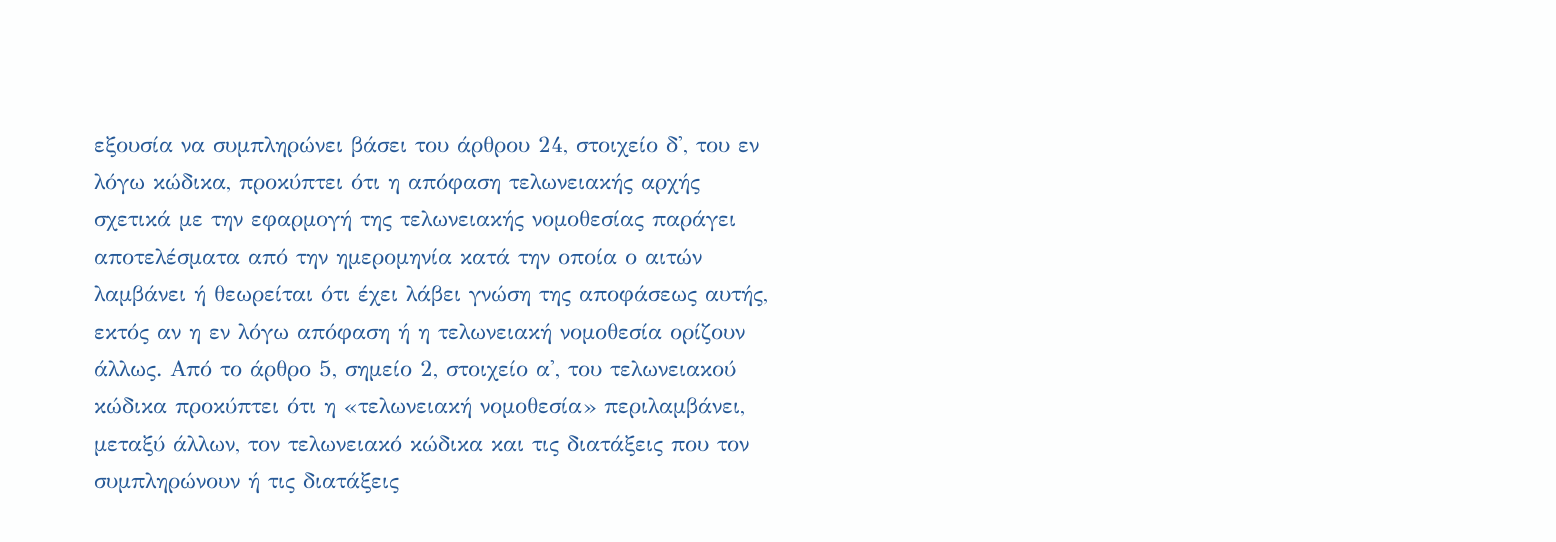εξουσία να συμπληρώνει βάσει του άρθρου 24, στοιχείο δ', του εν λόγω κώδικα, προκύπτει ότι η απόφαση τελωνειακής αρχής σχετικά με την εφαρμογή της τελωνειακής νομοθεσίας παράγει αποτελέσματα από την ημερομηνία κατά την οποία ο αιτών λαμβάνει ή θεωρείται ότι έχει λάβει γνώση της αποφάσεως αυτής, εκτός αν η εν λόγω απόφαση ή η τελωνειακή νομοθεσία ορίζουν άλλως. Από το άρθρο 5, σημείο 2, στοιχείο α', του τελωνειακού κώδικα προκύπτει ότι η «τελωνειακή νομοθεσία» περιλαμβάνει, μεταξύ άλλων, τον τελωνειακό κώδικα και τις διατάξεις που τον συμπληρώνουν ή τις διατάξεις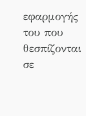εφαρμογής του που θεσπίζονται σε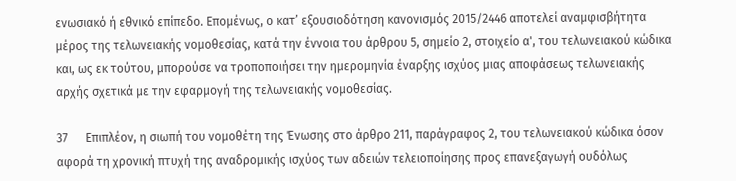ενωσιακό ή εθνικό επίπεδο. Επομένως, ο κατ’ εξουσιοδότηση κανονισμός 2015/2446 αποτελεί αναμφισβήτητα μέρος της τελωνειακής νομοθεσίας, κατά την έννοια του άρθρου 5, σημείο 2, στοιχείο α', του τελωνειακού κώδικα και, ως εκ τούτου, μπορούσε να τροποποιήσει την ημερομηνία έναρξης ισχύος μιας αποφάσεως τελωνειακής αρχής σχετικά με την εφαρμογή της τελωνειακής νομοθεσίας.

37      Επιπλέον, η σιωπή του νομοθέτη της Ένωσης στο άρθρο 211, παράγραφος 2, του τελωνειακού κώδικα όσον αφορά τη χρονική πτυχή της αναδρομικής ισχύος των αδειών τελειοποίησης προς επανεξαγωγή ουδόλως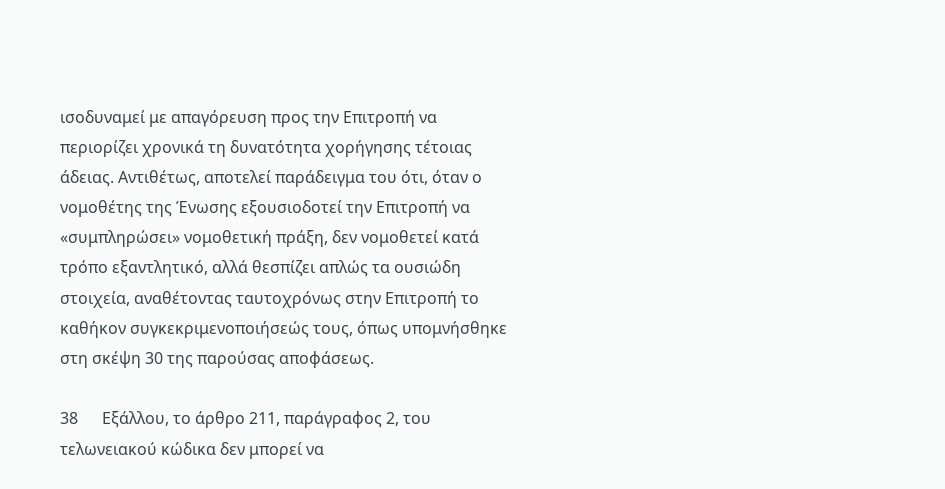ισοδυναμεί με απαγόρευση προς την Επιτροπή να περιορίζει χρονικά τη δυνατότητα χορήγησης τέτοιας άδειας. Αντιθέτως, αποτελεί παράδειγμα του ότι, όταν ο νομοθέτης της Ένωσης εξουσιοδοτεί την Επιτροπή να «συμπληρώσει» νομοθετική πράξη, δεν νομοθετεί κατά τρόπο εξαντλητικό, αλλά θεσπίζει απλώς τα ουσιώδη στοιχεία, αναθέτοντας ταυτοχρόνως στην Επιτροπή το καθήκον συγκεκριμενοποιήσεώς τους, όπως υπομνήσθηκε στη σκέψη 30 της παρούσας αποφάσεως.

38      Εξάλλου, το άρθρο 211, παράγραφος 2, του τελωνειακού κώδικα δεν μπορεί να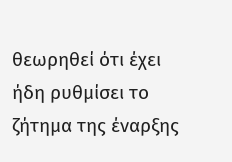θεωρηθεί ότι έχει ήδη ρυθμίσει το ζήτημα της έναρξης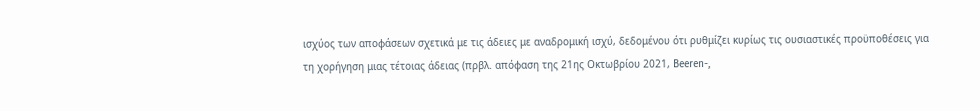ισχύος των αποφάσεων σχετικά με τις άδειες με αναδρομική ισχύ, δεδομένου ότι ρυθμίζει κυρίως τις ουσιαστικές προϋποθέσεις για τη χορήγηση μιας τέτοιας άδειας (πρβλ. απόφαση της 21ης Οκτωβρίου 2021, Beeren-,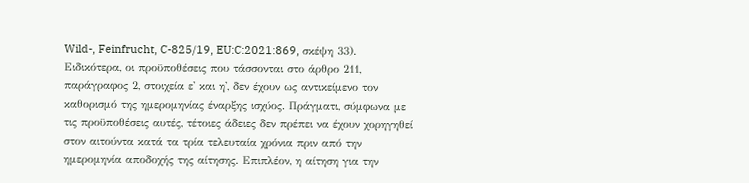Wild-, Feinfrucht, C-825/19, EU:C:2021:869, σκέψη 33). Ειδικότερα, οι προϋποθέσεις που τάσσονται στο άρθρο 211, παράγραφος 2, στοιχεία ε' και η', δεν έχουν ως αντικείμενο τον καθορισμό της ημερομηνίας έναρξης ισχύος. Πράγματι, σύμφωνα με τις προϋποθέσεις αυτές, τέτοιες άδειες δεν πρέπει να έχουν χορηγηθεί στον αιτούντα κατά τα τρία τελευταία χρόνια πριν από την ημερομηνία αποδοχής της αίτησης. Επιπλέον, η αίτηση για την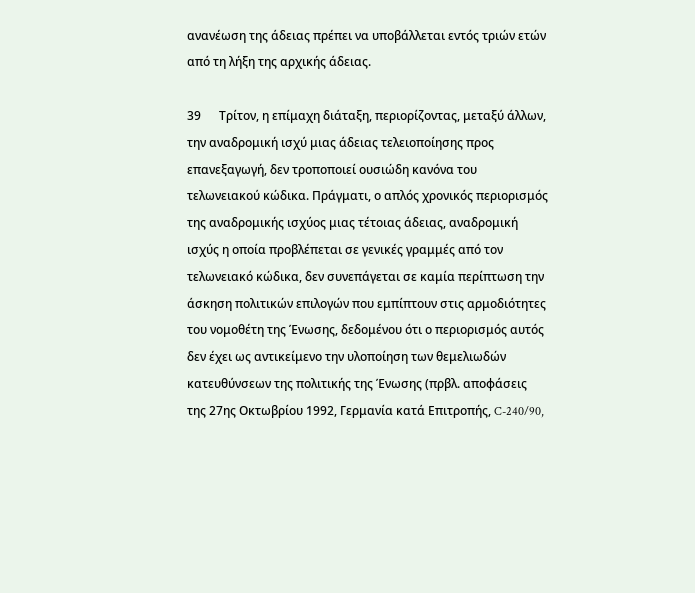ανανέωση της άδειας πρέπει να υποβάλλεται εντός τριών ετών από τη λήξη της αρχικής άδειας.

39      Τρίτον, η επίμαχη διάταξη, περιορίζοντας, μεταξύ άλλων, την αναδρομική ισχύ μιας άδειας τελειοποίησης προς επανεξαγωγή, δεν τροποποιεί ουσιώδη κανόνα του τελωνειακού κώδικα. Πράγματι, ο απλός χρονικός περιορισμός της αναδρομικής ισχύος μιας τέτοιας άδειας, αναδρομική ισχύς η οποία προβλέπεται σε γενικές γραμμές από τον τελωνειακό κώδικα, δεν συνεπάγεται σε καμία περίπτωση την άσκηση πολιτικών επιλογών που εμπίπτουν στις αρμοδιότητες του νομοθέτη της Ένωσης, δεδομένου ότι ο περιορισμός αυτός δεν έχει ως αντικείμενο την υλοποίηση των θεμελιωδών κατευθύνσεων της πολιτικής της Ένωσης (πρβλ. αποφάσεις της 27ης Οκτωβρίου 1992, Γερμανία κατά Επιτροπής, C-240/90,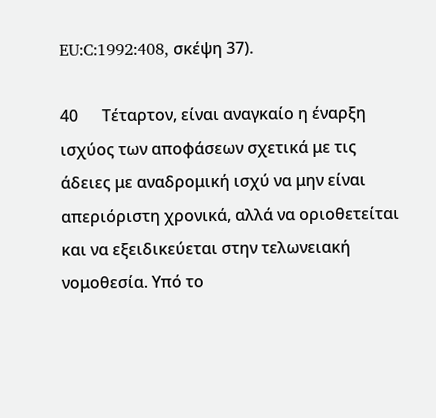EU:C:1992:408, σκέψη 37).

40      Τέταρτον, είναι αναγκαίο η έναρξη ισχύος των αποφάσεων σχετικά με τις άδειες με αναδρομική ισχύ να μην είναι απεριόριστη χρονικά, αλλά να οριοθετείται και να εξειδικεύεται στην τελωνειακή νομοθεσία. Υπό το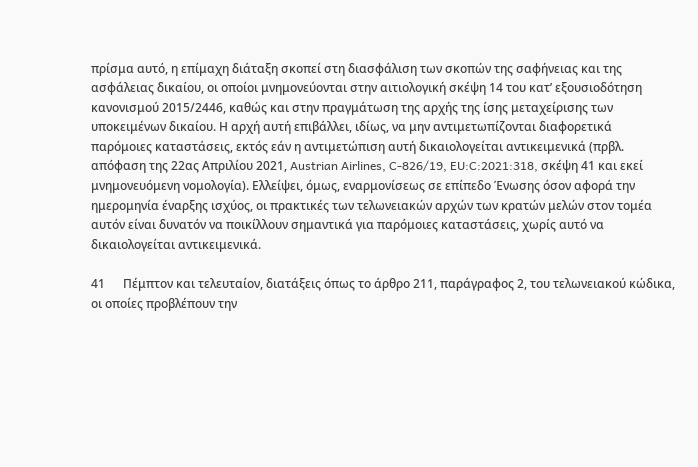πρίσμα αυτό, η επίμαχη διάταξη σκοπεί στη διασφάλιση των σκοπών της σαφήνειας και της ασφάλειας δικαίου, οι οποίοι μνημονεύονται στην αιτιολογική σκέψη 14 του κατ’ εξουσιοδότηση κανονισμού 2015/2446, καθώς και στην πραγμάτωση της αρχής της ίσης μεταχείρισης των υποκειμένων δικαίου. Η αρχή αυτή επιβάλλει, ιδίως, να μην αντιμετωπίζονται διαφορετικά παρόμοιες καταστάσεις, εκτός εάν η αντιμετώπιση αυτή δικαιολογείται αντικειμενικά (πρβλ. απόφαση της 22ας Απριλίου 2021, Austrian Airlines, C-826/19, EU:C:2021:318, σκέψη 41 και εκεί μνημονευόμενη νομολογία). Ελλείψει, όμως, εναρμονίσεως σε επίπεδο Ένωσης όσον αφορά την ημερομηνία έναρξης ισχύος, οι πρακτικές των τελωνειακών αρχών των κρατών μελών στον τομέα αυτόν είναι δυνατόν να ποικίλλουν σημαντικά για παρόμοιες καταστάσεις, χωρίς αυτό να δικαιολογείται αντικειμενικά.

41      Πέμπτον και τελευταίον, διατάξεις όπως το άρθρο 211, παράγραφος 2, του τελωνειακού κώδικα, οι οποίες προβλέπουν την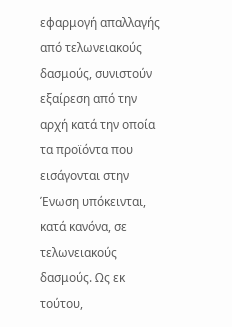εφαρμογή απαλλαγής από τελωνειακούς δασμούς, συνιστούν εξαίρεση από την αρχή κατά την οποία τα προϊόντα που εισάγονται στην Ένωση υπόκεινται, κατά κανόνα, σε τελωνειακούς δασμούς. Ως εκ τούτου,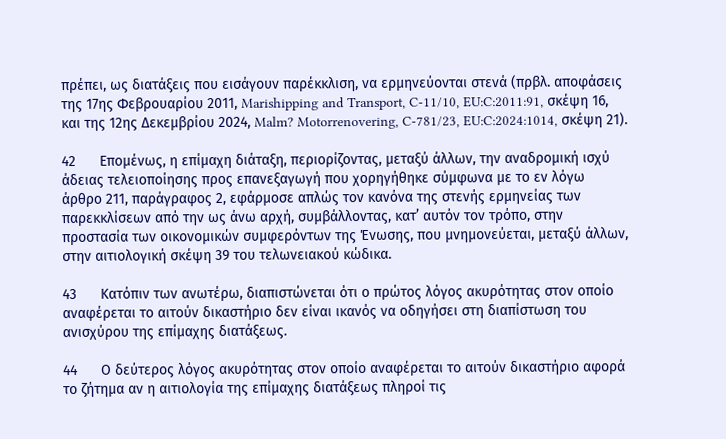πρέπει, ως διατάξεις που εισάγουν παρέκκλιση, να ερμηνεύονται στενά (πρβλ. αποφάσεις της 17ης Φεβρουαρίου 2011, Marishipping and Transport, C-11/10, EU:C:2011:91, σκέψη 16, και της 12ης Δεκεμβρίου 2024, Malm? Motorrenovering, C-781/23, EU:C:2024:1014, σκέψη 21).

42      Επομένως, η επίμαχη διάταξη, περιορίζοντας, μεταξύ άλλων, την αναδρομική ισχύ άδειας τελειοποίησης προς επανεξαγωγή που χορηγήθηκε σύμφωνα με το εν λόγω άρθρο 211, παράγραφος 2, εφάρμοσε απλώς τον κανόνα της στενής ερμηνείας των παρεκκλίσεων από την ως άνω αρχή, συμβάλλοντας, κατ’ αυτόν τον τρόπο, στην προστασία των οικονομικών συμφερόντων της Ένωσης, που μνημονεύεται, μεταξύ άλλων, στην αιτιολογική σκέψη 39 του τελωνειακού κώδικα.

43      Κατόπιν των ανωτέρω, διαπιστώνεται ότι ο πρώτος λόγος ακυρότητας στον οποίο αναφέρεται το αιτούν δικαστήριο δεν είναι ικανός να οδηγήσει στη διαπίστωση του ανισχύρου της επίμαχης διατάξεως.

44      Ο δεύτερος λόγος ακυρότητας στον οποίο αναφέρεται το αιτούν δικαστήριο αφορά το ζήτημα αν η αιτιολογία της επίμαχης διατάξεως πληροί τις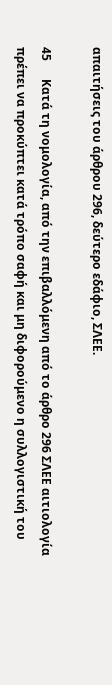απαιτήσεις του άρθρου 296, δεύτερο εδάφιο, ΣΛΕΕ.

45      Κατά τη νομολογία, από την επιβαλλόμενη από το άρθρο 296 ΣΛΕΕ αιτιολογία πρέπει να προκύπτει κατά τρόπο σαφή και μη διφορούμενο η συλλογιστική του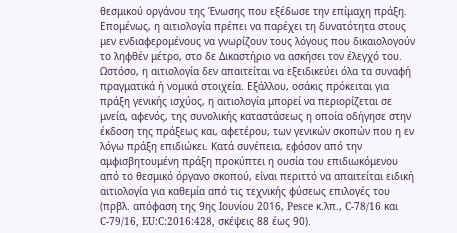θεσμικού οργάνου της Ένωσης που εξέδωσε την επίμαχη πράξη. Επομένως, η αιτιολογία πρέπει να παρέχει τη δυνατότητα στους μεν ενδιαφερομένους να γνωρίζουν τους λόγους που δικαιολογούν το ληφθέν μέτρο, στο δε Δικαστήριο να ασκήσει τον έλεγχό του. Ωστόσο, η αιτιολογία δεν απαιτείται να εξειδικεύει όλα τα συναφή πραγματικά ή νομικά στοιχεία. Εξάλλου, οσάκις πρόκειται για πράξη γενικής ισχύος, η αιτιολογία μπορεί να περιορίζεται σε μνεία, αφενός, της συνολικής καταστάσεως η οποία οδήγησε στην έκδοση της πράξεως και, αφετέρου, των γενικών σκοπών που η εν λόγω πράξη επιδιώκει. Κατά συνέπεια, εφόσον από την αμφισβητουμένη πράξη προκύπτει η ουσία του επιδιωκόμενου από το θεσμικό όργανο σκοπού, είναι περιττό να απαιτείται ειδική αιτιολογία για καθεμία από τις τεχνικής φύσεως επιλογές του (πρβλ. απόφαση της 9ης Ιουνίου 2016, Pesce κ.λπ., C-78/16 και C-79/16, EU:C:2016:428, σκέψεις 88 έως 90).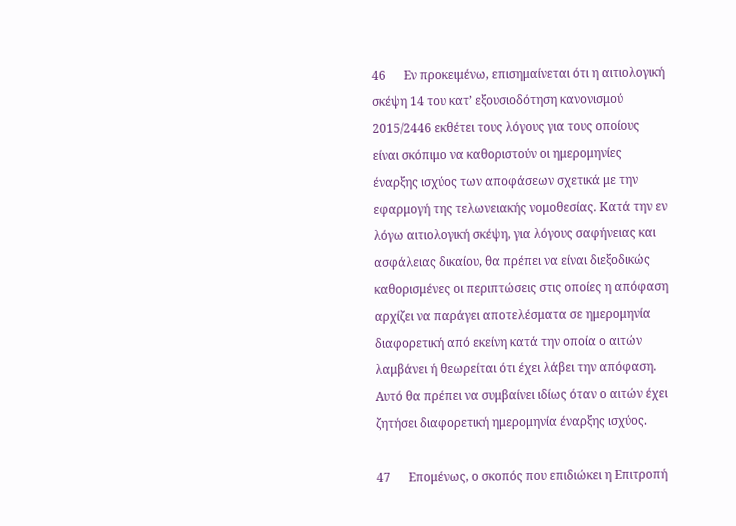46      Εν προκειμένω, επισημαίνεται ότι η αιτιολογική σκέψη 14 του κατ’ εξουσιοδότηση κανονισμού 2015/2446 εκθέτει τους λόγους για τους οποίους είναι σκόπιμο να καθοριστούν οι ημερομηνίες έναρξης ισχύος των αποφάσεων σχετικά με την εφαρμογή της τελωνειακής νομοθεσίας. Κατά την εν λόγω αιτιολογική σκέψη, για λόγους σαφήνειας και ασφάλειας δικαίου, θα πρέπει να είναι διεξοδικώς καθορισμένες οι περιπτώσεις στις οποίες η απόφαση αρχίζει να παράγει αποτελέσματα σε ημερομηνία διαφορετική από εκείνη κατά την οποία ο αιτών λαμβάνει ή θεωρείται ότι έχει λάβει την απόφαση. Αυτό θα πρέπει να συμβαίνει ιδίως όταν ο αιτών έχει ζητήσει διαφορετική ημερομηνία έναρξης ισχύος.

47      Επομένως, ο σκοπός που επιδιώκει η Επιτροπή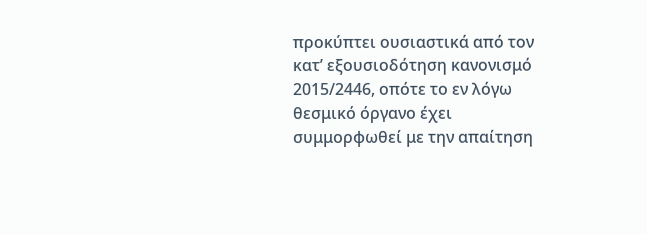προκύπτει ουσιαστικά από τον κατ’ εξουσιοδότηση κανονισμό 2015/2446, οπότε το εν λόγω θεσμικό όργανο έχει συμμορφωθεί με την απαίτηση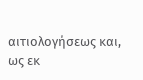αιτιολογήσεως και, ως εκ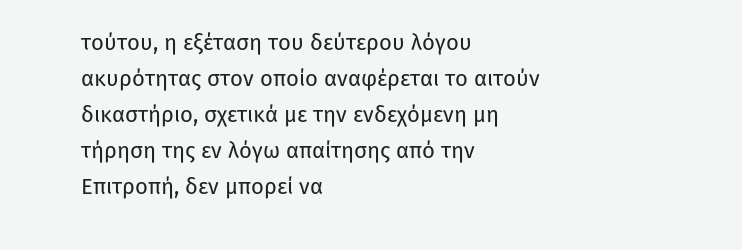τούτου, η εξέταση του δεύτερου λόγου ακυρότητας στον οποίο αναφέρεται το αιτούν δικαστήριο, σχετικά με την ενδεχόμενη μη τήρηση της εν λόγω απαίτησης από την Επιτροπή, δεν μπορεί να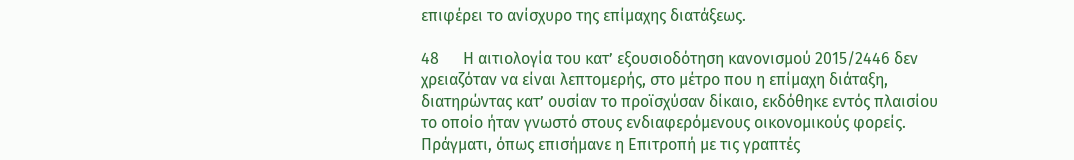επιφέρει το ανίσχυρο της επίμαχης διατάξεως.

48      Η αιτιολογία του κατ’ εξουσιοδότηση κανονισμού 2015/2446 δεν χρειαζόταν να είναι λεπτομερής, στο μέτρο που η επίμαχη διάταξη, διατηρώντας κατ’ ουσίαν το προϊσχύσαν δίκαιο, εκδόθηκε εντός πλαισίου το οποίο ήταν γνωστό στους ενδιαφερόμενους οικονομικούς φορείς. Πράγματι, όπως επισήμανε η Επιτροπή με τις γραπτές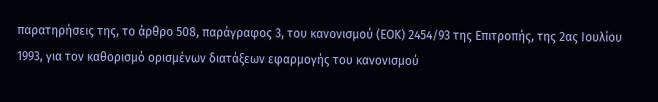παρατηρήσεις της, το άρθρο 508, παράγραφος 3, του κανονισμού (ΕΟΚ) 2454/93 της Επιτροπής, της 2ας Ιουλίου 1993, για τον καθορισμό ορισμένων διατάξεων εφαρμογής του κανονισμού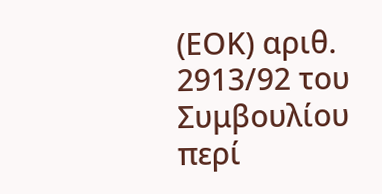(ΕΟΚ) αριθ. 2913/92 του Συμβουλίου περί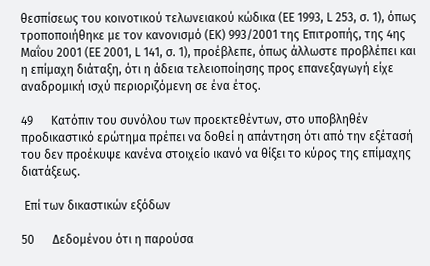θεσπίσεως του κοινοτικού τελωνειακού κώδικα (ΕΕ 1993, L 253, σ. 1), όπως τροποποιήθηκε με τον κανονισμό (ΕΚ) 993/2001 της Επιτροπής, της 4ης Μαΐου 2001 (ΕΕ 2001, L 141, σ. 1), προέβλεπε, όπως άλλωστε προβλέπει και η επίμαχη διάταξη, ότι η άδεια τελειοποίησης προς επανεξαγωγή είχε αναδρομική ισχύ περιοριζόμενη σε ένα έτος.

49      Κατόπιν του συνόλου των προεκτεθέντων, στο υποβληθέν προδικαστικό ερώτημα πρέπει να δοθεί η απάντηση ότι από την εξέτασή του δεν προέκυψε κανένα στοιχείο ικανό να θίξει το κύρος της επίμαχης διατάξεως.

 Επί των δικαστικών εξόδων

50      Δεδομένου ότι η παρούσα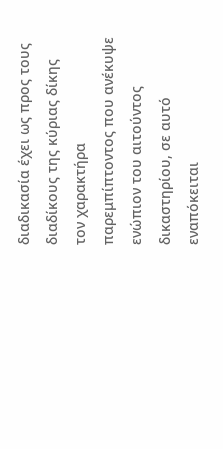διαδικασία έχει ως προς τους διαδίκους της κύριας δίκης τον χαρακτήρα παρεμπίπτοντος που ανέκυψε ενώπιον του αιτούντος δικαστηρίου, σε αυτό εναπόκειται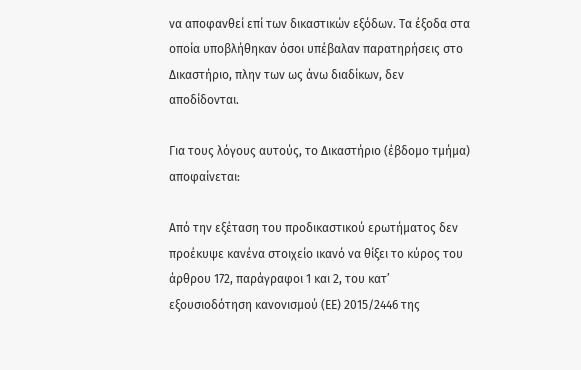να αποφανθεί επί των δικαστικών εξόδων. Τα έξοδα στα οποία υποβλήθηκαν όσοι υπέβαλαν παρατηρήσεις στο Δικαστήριο, πλην των ως άνω διαδίκων, δεν αποδίδονται.

Για τους λόγους αυτούς, το Δικαστήριο (έβδομο τμήμα) αποφαίνεται:

Από την εξέταση του προδικαστικού ερωτήματος δεν προέκυψε κανένα στοιχείο ικανό να θίξει το κύρος του άρθρου 172, παράγραφοι 1 και 2, του κατ’ εξουσιοδότηση κανονισμού (ΕΕ) 2015/2446 της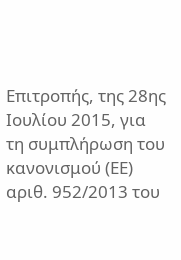Επιτροπής, της 28ης Ιουλίου 2015, για τη συμπλήρωση του κανονισμού (ΕΕ) αριθ. 952/2013 του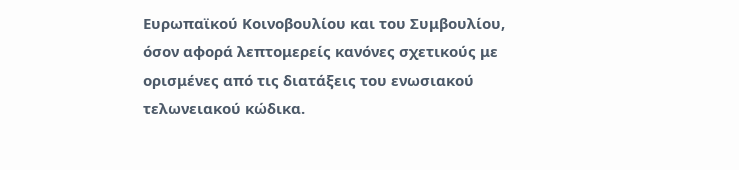Ευρωπαϊκού Κοινοβουλίου και του Συμβουλίου, όσον αφορά λεπτομερείς κανόνες σχετικούς με ορισμένες από τις διατάξεις του ενωσιακού τελωνειακού κώδικα.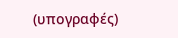(υπογραφές)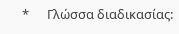*      Γλώσσα διαδικασίας: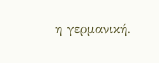η γερμανική.